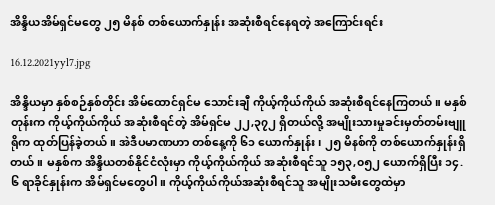အိန္ဒိယအိမ်ရှင်မတွေ ၂၅ မိနစ် တစ်ယောက်နှုန်း အဆုံးစီရင်နေရတဲ့ အကြောင်းရင်း

16.12.2021yyl7.jpg

အိန္ဒိယမှာ နှစ်စဉ်နှစ်တိုင်း အိမ်ထောင်ရှင်မ သောင်းချီ ကိုယ့်ကိုယ်ကိုယ် အဆုံးစီရင်နေကြတယ်။ မနှစ်တုန်းက ကိုယ့်ကိုယ်ကိုယ် အဆုံးစီရင်တဲ့ အိမ်ရှင်မ ၂၂,၃၇၂ ရှိတယ်လို့ အမျိုးသားမှုခင်းမှတ်တမ်းဗျူရိုက ထုတ်ပြန်ခဲ့တယ်။ အဲဒီပမာဏဟာ တစ်နေ့ကို ၆၁ ယောက်နှုန်း၊ ၂၅ မိနစ်ကို တစ်ယောက်နှုန်းရှိတယ်။ မနှစ်က အိန္ဒိယတစ်နိုင်ငံလုံးမှာ ကိုယ့်ကိုယ်ကိုယ် အဆုံးစီရင်သူ ၁၅၃,၀၅၂ ယောက်ရှိပြီး ၁၄.၆ ရာခိုင်နှုန်းက အိမ်ရှင်မတွေပါ။ ကိုယ့်ကိုယ်ကိုယ်အဆုံးစီရင်သူ အမျိုးသမီးတွေထဲမှာ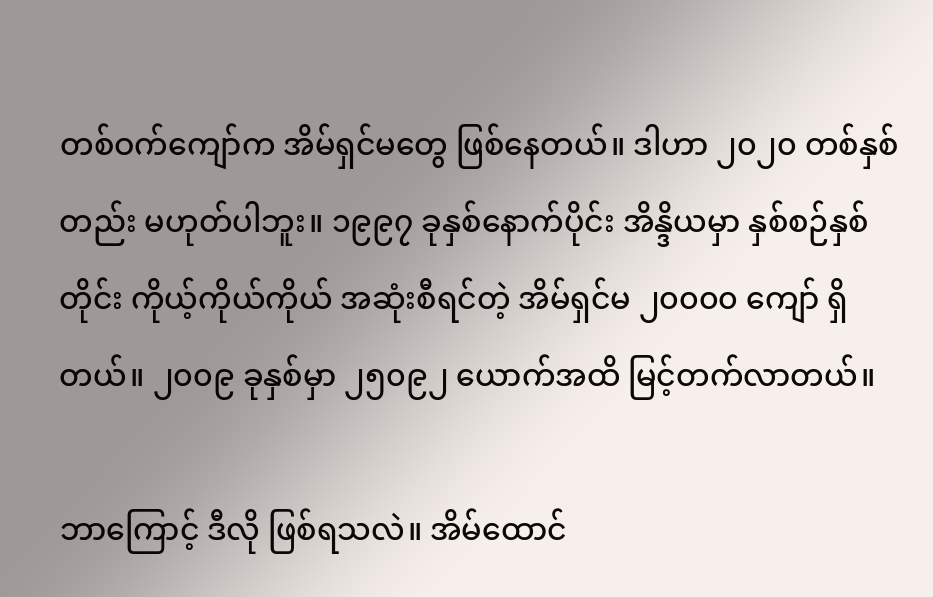တစ်ဝက်ကျော်က အိမ်ရှင်မတွေ ဖြစ်နေတယ်။ ဒါဟာ ၂၀၂၀ တစ်နှစ်တည်း မဟုတ်ပါဘူး။ ၁၉၉၇ ခုနှစ်နောက်ပိုင်း အိန္ဒိယမှာ နှစ်စဉ်နှစ်တိုင်း ကိုယ့်ကိုယ်ကိုယ် အဆုံးစီရင်တဲ့ အိမ်ရှင်မ ၂၀၀၀၀ ကျော် ရှိတယ်။ ၂၀၀၉ ခုနှစ်မှာ ၂၅၀၉၂ ယောက်အထိ မြင့်တက်လာတယ်။

ဘာကြောင့် ဒီလို ဖြစ်ရသလဲ။ အိမ်ထောင်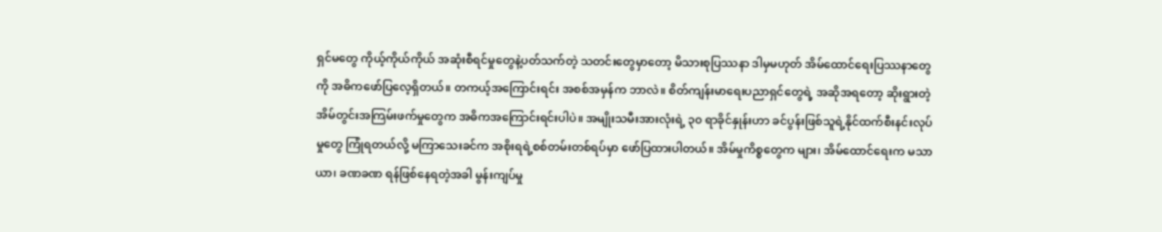ရှင်မတွေ ကိုယ့်ကိုယ်ကိုယ် အဆုံးစီရင်မှုတွေနဲ့ပတ်သက်တဲ့ သတင်းတွေမှာတော့ မိသားစုပြဿနာ ဒါမှမဟုတ် အိမ်ထောင်ရေးပြဿနာတွေကို အဓိကဖော်ပြလေ့ရှိတယ်။ တကယ့်အကြောင်းရင်း အစစ်အမှန်က ဘာလဲ။ စိတ်ကျန်းမာရေးပညာရှင်တွေရဲ့ အဆိုအရတော့ ဆိုးရွားတဲ့ အိမ်တွင်းအကြမ်းဖက်မှုတွေက အဓိကအကြောင်းရင်းပါပဲ။ အမျိုးသမီးအားလုံးရဲ့ ၃၀ ရာခိုင်နှုန်းဟာ ခင်ပွန်းဖြစ်သူရဲ့နိုင်ထက်စီးနင်းလုပ်မှုတွေ ကြုံရတယ်လို့ မကြာသေးခင်က အစိုးရရဲ့စစ်တမ်းတစ်ရပ်မှာ ဖော်ပြထားပါတယ်။ အိမ်မှုကိစ္စတွေက များ၊ အိမ်ထောင်ရေးက မသာယာ၊ ခဏခဏ ရန်ဖြစ်နေရတဲ့အခါ မွန်းကျပ်မှု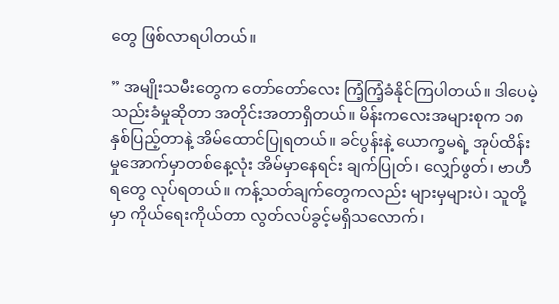တွေ ဖြစ်လာရပါတယ်။

” အမျိုးသမီးတွေက တော်တော်လေး ကြံ့ကြံ့ခံနိုင်ကြပါတယ်။ ဒါပေမဲ့ သည်းခံမှုဆိုတာ အတိုင်းအတာရှိတယ်။ မိန်းကလေးအများစုက ၁၈ နှစ်ပြည့်တာနဲ့ အိမ်ထောင်ပြုရတယ်။ ခင်ပွန်းနဲ့ ယောက္ခမရဲ့ အုပ်ထိန်းမှုအောက်မှာတစ်နေ့လုံး အိမ်မှာနေရင်း ချက်ပြုတ်၊ လျှော်ဖွတ်၊ ဗာဟီရတွေ လုပ်ရတယ်။ ကန့်သတ်ချက်တွေကလည်း များမှများပဲ၊ သူတို့မှာ ကိုယ်ရေးကိုယ်တာ လွတ်လပ်ခွင့်မရှိသလောက်၊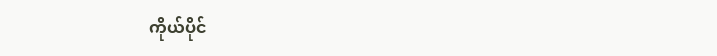ကိုယ်ပိုင်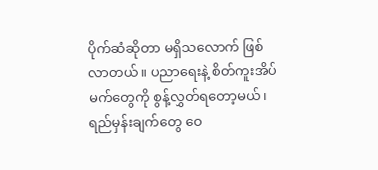ပိုက်ဆံဆိုတာ မရှိသလောက် ဖြစ်လာတယ်။ ပညာရေးနဲ့ စိတ်ကူးအိပ်မက်တွေကို စွန့်လွှတ်ရတော့မယ်၊ ရည်မှန်းချက်တွေ ဝေ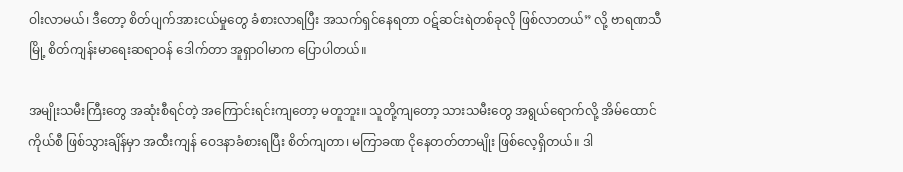ဝါးလာမယ်၊ ဒီတော့ စိတ်ပျက်အားငယ်မှုတွေ ခံစားလာရပြီး အသက်ရှင်နေရတာ ဝဋ်ဆင်းရဲတစ်ခုလို ဖြစ်လာတယ်” လို့ ဗာရဏသီမြို့ စိတ်ကျန်းမာရေးဆရာဝန် ဒေါက်တာ အူရှာဝါမာက ပြောပါတယ်။

အမျိုးသမီးကြီးတွေ အဆုံးစီရင်တဲ့ အကြောင်းရင်းကျတော့ မတူဘူး။ သူတို့ကျတော့ သားသမီးတွေ အရွယ်ရောက်လို့ အိမ်ထောင်ကိုယ်စီ ဖြစ်သွားချိန်မှာ အထီးကျန် ဝေဒနာခံစားရပြီး စိတ်ကျတာ၊ မကြာခဏ ငိုနေတတ်တာမျိုး ဖြစ်လေ့ရှိတယ်။ ဒါ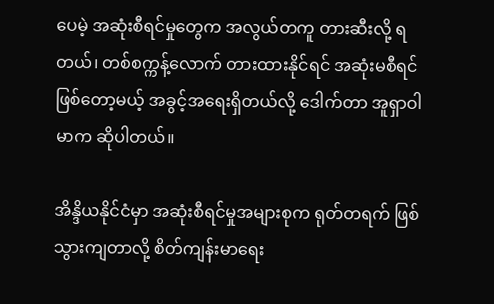ပေမဲ့ အဆုံးစီရင်မှုတွေက အလွယ်တကူ တားဆီးလို့ ရတယ်၊ တစ်စက္ကန့်လောက် တားထားနိုင်ရင် အဆုံးမစီရင်ဖြစ်တော့မယ့် အခွင့်အရေးရှိတယ်လို့ ဒေါက်တာ အူရှာဝါမာက ဆိုပါတယ်။

အိန္ဒိယနိုင်ငံမှာ အဆုံးစီရင်မှုအများစုက ရုတ်တရက် ဖြစ်သွားကျတာလို့ စိတ်ကျန်းမာရေး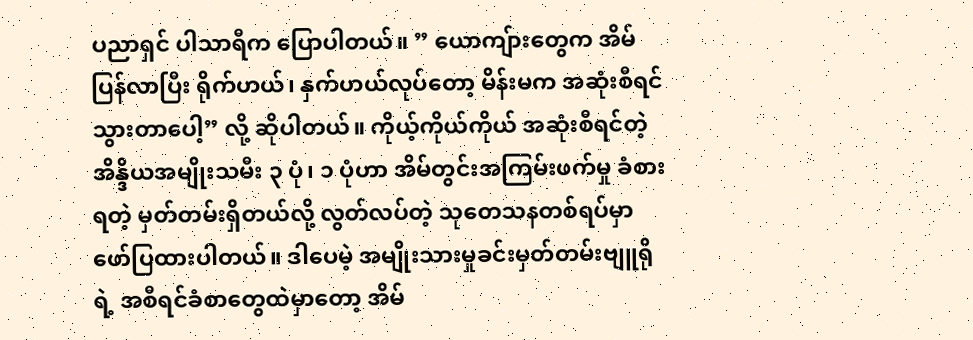ပညာရှင် ပါသာရီက ပြောပါတယ်။ ” ယောကျ်ားတွေက အိမ်ပြန်လာပြီး ရိုက်ဟယ်၊ နှက်ဟယ်လုပ်တော့ မိန်းမက အဆုံးစီရင်သွားတာပေါ့” လို့ ဆိုပါတယ်။ ကိုယ့်ကိုယ်ကိုယ် အဆုံးစီရင်တဲ့ အိန္ဒိယအမျိုးသမီး ၃ ပုံ၊ ၁ ပုံဟာ အိမ်တွင်းအကြမ်းဖက်မှု ခံစားရတဲ့ မှတ်တမ်းရှိတယ်လို့ လွတ်လပ်တဲ့ သုတေသနတစ်ရပ်မှာ ဖော်ပြထားပါတယ်။ ဒါပေမဲ့ အမျိုးသားမှုခင်းမှတ်တမ်းဗျူရိုရဲ့ အစီရင်ခံစာတွေထဲမှာတော့ အိမ်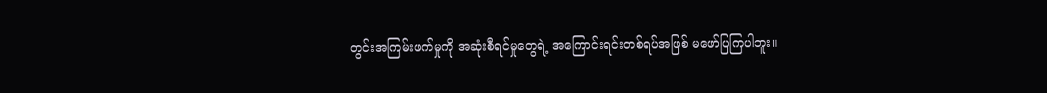တွင်းအကြမ်းဖက်မှုကို အဆုံးစီရင်မှုတွေရဲ့ အကြောင်းရင်းတစ်ရပ်အဖြစ် မဖော်ပြကြပါဘူး။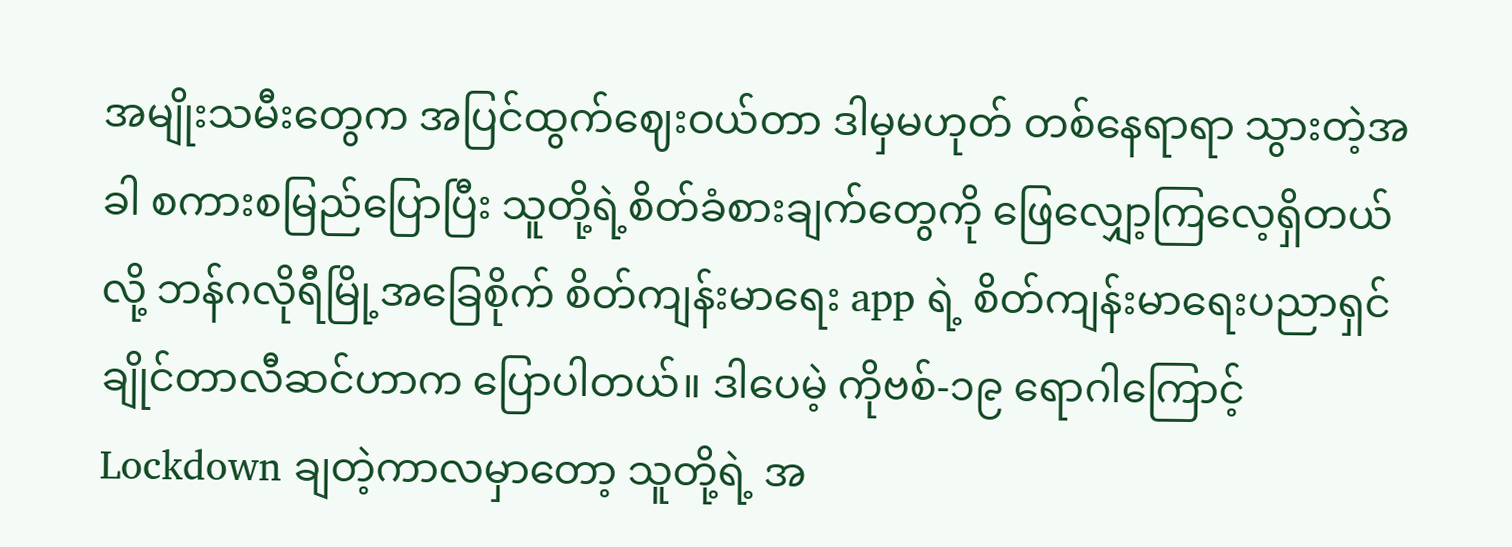အမျိုးသမီးတွေက အပြင်ထွက်ဈေးဝယ်တာ ဒါမှမဟုတ် တစ်နေရာရာ သွားတဲ့အခါ စကားစမြည်ပြောပြီး သူတို့ရဲ့စိတ်ခံစားချက်တွေကို ဖြေလျှော့ကြလေ့ရှိတယ်လို့ ဘန်ဂလိုရီမြို့အခြေစိုက် စိတ်ကျန်းမာရေး app ရဲ့ စိတ်ကျန်းမာရေးပညာရှင် ချိုင်တာလီဆင်ဟာက ပြောပါတယ်။ ဒါပေမဲ့ ကိုဗစ်-၁၉ ရောဂါကြောင့် Lockdown ချတဲ့ကာလမှာတော့ သူတို့ရဲ့ အ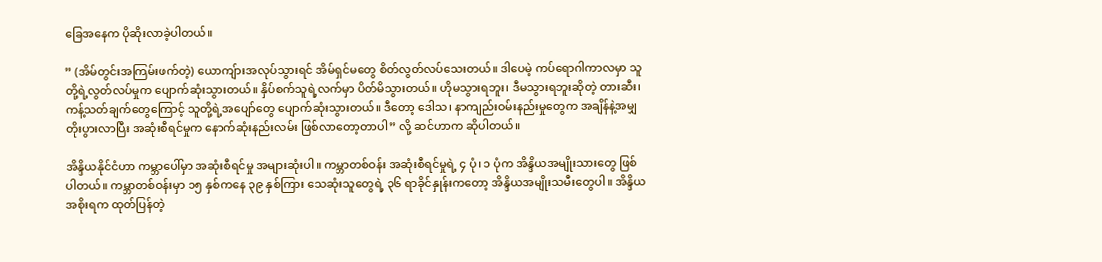ခြေအနေက ပိုဆိုးလာခဲ့ပါတယ်။

” (အိမ်တွင်းအကြမ်းဖက်တဲ့) ယောကျ်ားအလုပ်သွားရင် အိမ်ရှင်မတွေ စိတ်လွတ်လပ်သေးတယ်။ ဒါပေမဲ့ ကပ်ရောဂါကာလမှာ သူတို့ရဲ့လွတ်လပ်မှုက ပျောက်ဆုံးသွားတယ်။ နှိပ်စက်သူရဲ့လက်မှာ ပိတ်မိသွားတယ်။ ဟိုမသွားရဘူး၊ ဒီမသွားရဘူးဆိုတဲ့ တားဆီး၊ ကန့်သတ်ချက်တွေကြောင့် သူတို့ရဲ့အပျော်တွေ ပျောက်ဆုံးသွားတယ်။ ဒီတော့ ဒေါသ၊ နာကျည်းဝမ်းနည်းမှုတွေက အချိန်နဲ့အမျှ တိုးပွားလာပြီး အဆုံးစီရင်မှုက နောက်ဆုံးနည်းလမ်း ဖြစ်လာတော့တာပါ” လို့ ဆင်ဟာက ဆိုပါတယ်။

အိန္ဒိယနိုင်ငံဟာ ကမ္ဘာပေါ်မှာ အဆုံးစီရင်မှု အများဆုံးပါ။ ကမ္ဘာတစ်ဝန်း အဆုံးစီရင်မှုရဲ့ ၄ ပုံ၊ ၁ ပုံက အိန္ဒိယအမျိုးသားတွေ ဖြစ်ပါတယ်။ ကမ္ဘာတစ်ဝန်းမှာ ၁၅ နှစ်ကနေ ၃၉ နှစ်ကြား သေဆုံးသူတွေရဲ့ ၃၆ ရာခိုင်နှုန်းကတော့ အိန္ဒိယအမျိုးသမီးတွေပါ။ အိန္ဒိယအစိုးရက ထုတ်ပြန်တဲ့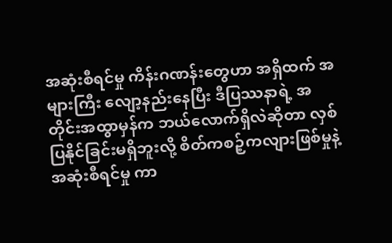အဆုံးစီရင်မှု ကိန်းဂဏန်းတွေဟာ အရှိထက် အများကြီး လျော့နည်းနေပြီး ဒီပြဿနာရဲ့ အတိုင်းအထွာမှန်က ဘယ်လောက်ရှိလဲဆိုတာ လှစ်ပြနိုင်ခြင်းမရှိဘူးလို့ စိတ်ကစဉ့်ကလျားဖြစ်မှုနဲ့ အဆုံးစီရင်မှု ကာ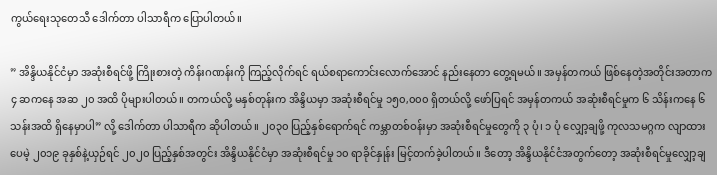ကွယ်ရေးသုတေသီ ဒေါက်တာ ပါသာရီက ပြောပါတယ်။

” အိန္ဒိယနိုင်ငံမှာ အဆုံးစီရင်ဖို့ ကြိုးစားတဲ့ ကိန်းဂဏန်းကို ကြည့်လိုက်ရင် ရယ်စရာကောင်းလောက်အောင် နည်းနေတာ တွေ့ရမယ်။ အမှန်တကယ် ဖြစ်နေတဲ့အတိုင်းအတာက ၄ ဆကနေ အဆ ၂၀ အထိ ပိုများပါတယ်။ တကယ်လို့ မနှစ်တုန်းက အိန္ဒိယမှာ အဆုံးစီရင်မှု ၁၅၀,၀၀၀ ရှိတယ်လို့ ဖော်ပြရင် အမှန်တကယ် အဆုံးစီရင်မှုက ၆ သိန်းကနေ ၆ သန်းအထိ ရှိနေမှာပါ” လို့ ဒေါက်တာ ပါသာရီက ဆိုပါတယ်။ ၂၀၃၀ ပြည့်နှစ်ရောက်ရင် ကမ္ဘာတစ်ဝန်းမှာ အဆုံးစီရင်မှုတွေကို ၃ ပုံ၊ ၁ ပုံ လျှော့ချဖို့ ကုလသမဂ္ဂက လျာထားပေမဲ့ ၂၀၁၉ ခုနှစ်နဲ့ယှဉ်ရင် ၂၀၂၀ ပြည့်နှစ်အတွင်း အိန္ဒိယနိုင်ငံမှာ အဆုံးစီရင်မှု ၁၀ ရာခိုင်နှုန်း မြင့်တက်ခဲ့ပါတယ်။ ဒီတော့ အိန္ဒိယနိုင်ငံအတွက်တော့ အဆုံးစီရင်မှုလျှော့ချ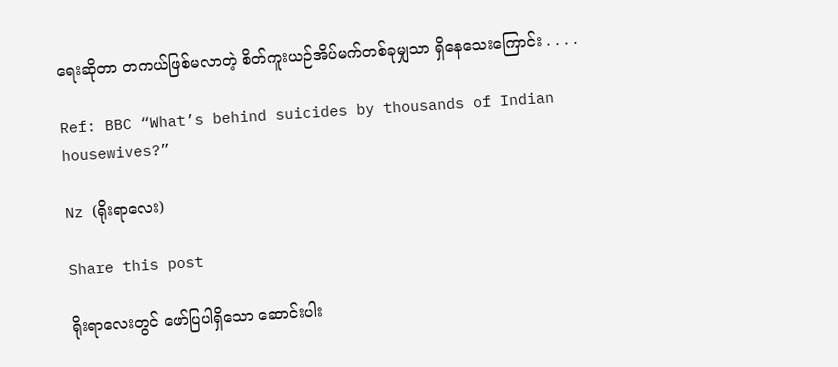ရေးဆိုတာ တကယ်ဖြစ်မလာတဲ့ စိတ်ကူးယဉ်အိပ်မက်တစ်ခုမျှသာ ရှိနေသေးကြောင်း . . . .

Ref: BBC “What’s behind suicides by thousands of Indian housewives?”

Nz (ရိုးရာလေး)

Share this post

ရိုးရာလေးတွင် ဖော်ပြပါရှိသော ဆောင်းပါး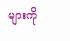များကို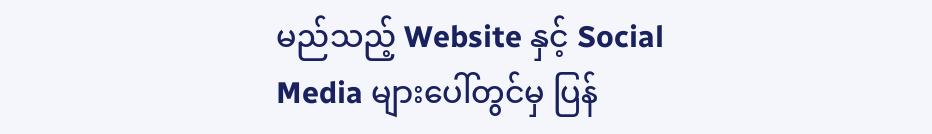မည်သည့် Website နှင့် Social Media များပေါ်တွင်မှ ပြန်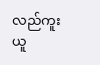လည်ကူးယူ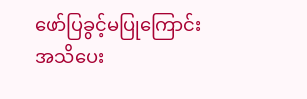ဖော်ပြခွင့်မပြုကြောင်း အသိပေး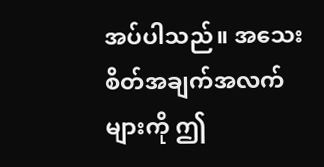အပ်ပါသည်။ အသေးစိတ်အချက်အလက်များကို ဤ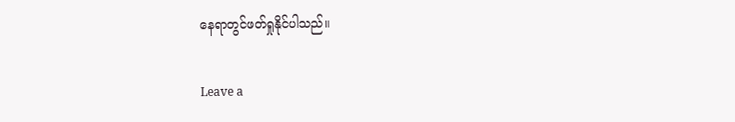နေရာတွင်ဖတ်ရှုနိုင်ပါသည်။

Leave a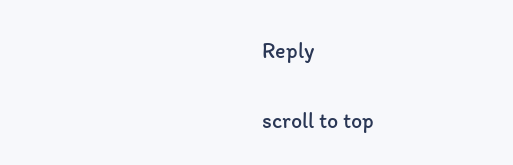Reply

scroll to top